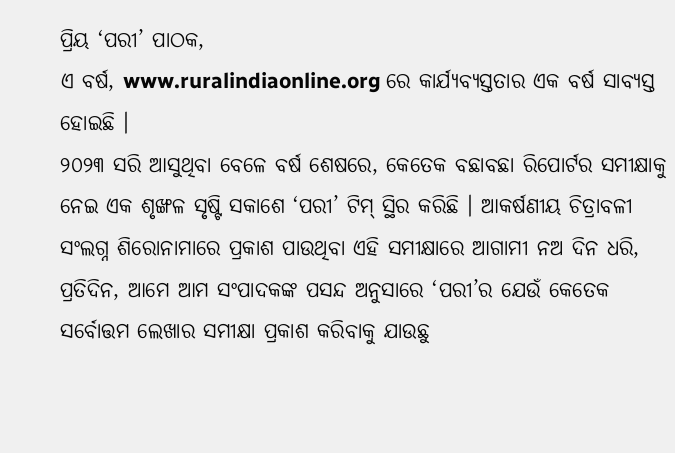ପ୍ରିୟ ‘ପରୀ’ ପାଠକ,
ଏ ବର୍ଷ, www.ruralindiaonline.org ରେ କାର୍ଯ୍ୟବ୍ୟସ୍ତତାର ଏକ ବର୍ଷ ସାବ୍ୟସ୍ତ ହୋଇଛି ।
୨୦୨୩ ସରି ଆସୁଥିବା ବେଳେ ବର୍ଷ ଶେଷରେ, କେତେକ ବଛାବଛା ରିପୋର୍ଟର ସମୀକ୍ଷାକୁ ନେଇ ଏକ ଶୃଙ୍ଖଳ ସୃଷ୍ଟି ସକାଶେ ‘ପରୀ’ ଟିମ୍ ସ୍ଥିର କରିଛି । ଆକର୍ଷଣୀୟ ଚିତ୍ରାବଳୀ ସଂଲଗ୍ନ ଶିରୋନାମାରେ ପ୍ରକାଶ ପାଉଥିବା ଏହି ସମୀକ୍ଷାରେ ଆଗାମୀ ନଅ ଦିନ ଧରି, ପ୍ରତିଦିନ, ଆମେ ଆମ ସଂପାଦକଙ୍କ ପସନ୍ଦ ଅନୁସାରେ ‘ପରୀ’ର ଯେଉଁ କେତେକ ସର୍ବୋତ୍ତମ ଲେଖାର ସମୀକ୍ଷା ପ୍ରକାଶ କରିବାକୁ ଯାଉଛୁ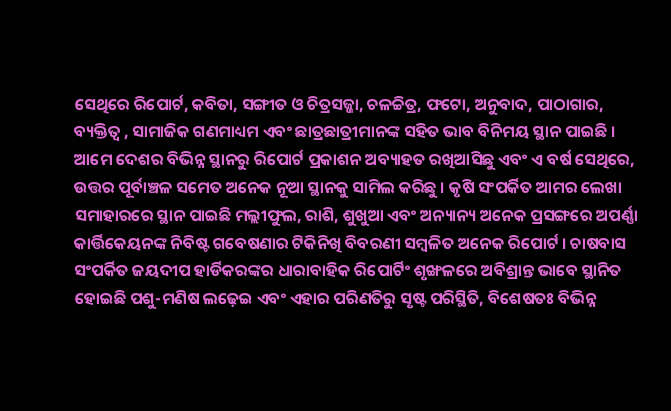ସେଥିରେ ରିପୋର୍ଟ, କବିତା, ସଙ୍ଗୀତ ଓ ଚିତ୍ରସଜ୍ଜା, ଚଳଚ୍ଚିତ୍ର, ଫଟୋ, ଅନୁବାଦ, ପାଠାଗାର, ବ୍ୟକ୍ତିତ୍ୱ , ସାମାଜିକ ଗଣମାଧ୍ୟମ ଏବଂ ଛାତ୍ରଛାତ୍ରୀମାନଙ୍କ ସହିତ ଭାବ ବିନିମୟ ସ୍ଥାନ ପାଇଛି ।
ଆମେ ଦେଶର ବିଭିନ୍ନ ସ୍ଥାନରୁ ରିପୋର୍ଟ ପ୍ରକାଶନ ଅବ୍ୟାହତ ରଖିଆସିଛୁ ଏବଂ ଏ ବର୍ଷ ସେଥିରେ, ଉତ୍ତର ପୂର୍ବାଞ୍ଚଳ ସମେତ ଅନେକ ନୂଆ ସ୍ଥାନକୁ ସାମିଲ କରିଛୁ । କୃଷି ସଂପର୍କିତ ଆମର ଲେଖା ସମାହାରରେ ସ୍ଥାନ ପାଇଛି ମଲ୍ଲୀଫୁଲ, ରାଶି, ଶୁଖୁଆ ଏବଂ ଅନ୍ୟାନ୍ୟ ଅନେକ ପ୍ରସଙ୍ଗରେ ଅପର୍ଣ୍ଣା କାର୍ତ୍ତିକେୟନଙ୍କ ନିବିଷ୍ଟ ଗବେଷଣାର ଟିକିନିଖି ବିବରଣୀ ସମ୍ବଳିତ ଅନେକ ରିପୋର୍ଟ । ଚାଷବାସ ସଂପର୍କିତ ଜୟଦୀପ ହାର୍ଡିକରଙ୍କର ଧାରାବାହିକ ରିପୋର୍ଟିଂ ଶୃଙ୍ଖଳରେ ଅବିଶ୍ରାନ୍ତ ଭାବେ ସ୍ଥାନିତ ହୋଇଛି ପଶୁ-ମଣିଷ ଲଢ଼େଇ ଏବଂ ଏହାର ପରିଣତିରୁ ସୃଷ୍ଟ ପରିସ୍ଥିତି, ବିଶେଷତଃ ବିଭିନ୍ନ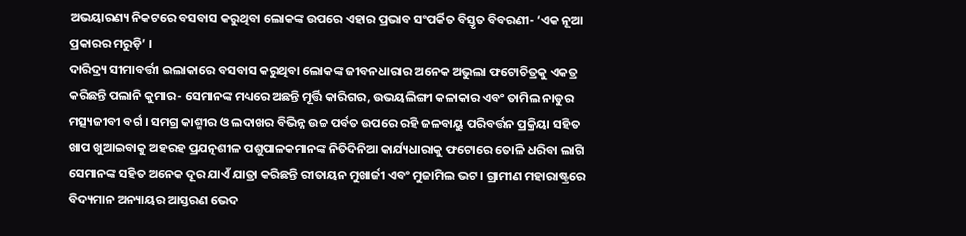ଅଭୟାରଣ୍ୟ ନିକଟରେ ବସବାସ କରୁଥିବା ଲୋକଙ୍କ ଉପରେ ଏହାର ପ୍ରଭାବ ସଂପର୍କିତ ବିସ୍ତୃତ ବିବରଣୀ- ‘ଏକ ନୂଆ ପ୍ରକାରର ମରୁଡ଼ି’ ।
ଦାରିଦ୍ର୍ୟ ସୀମାବର୍ତ୍ତୀ ଇଲାକାରେ ବସବାସ କରୁଥିବା ଲୋକଙ୍କ ଜୀବନଧାରାର ଅନେକ ଅଭୁଲା ଫଟୋଚିତ୍ରକୁ ଏକତ୍ର କରିଛନ୍ତି ପଲାନି କୁମାର- ସେମାନଙ୍କ ମଧ୍ୟରେ ଅଛନ୍ତି ମୂର୍ତ୍ତି କାରିଗର, ଉଭୟଲିଙ୍ଗୀ କଳାକାର ଏବଂ ତାମିଲ ନାଡୁର ମତ୍ସ୍ୟଜୀବୀ ବର୍ଗ । ସମଗ୍ର କାଶ୍ମୀର ଓ ଲଦାଖର ବିଭିନ୍ନ ଉଚ୍ଚ ପର୍ବତ ଉପରେ ରହି ଜଳବାୟୁ ପରିବର୍ତ୍ତନ ପ୍ରକ୍ରିୟା ସହିତ ଖାପ ଖୁଆଇବାକୁ ଅହରହ ପ୍ରଯତ୍ନଶୀଳ ପଶୁପାଳକମାନଙ୍କ ନିତିଦିନିଆ କାର୍ଯ୍ୟଧାରାକୁ ଫଟୋରେ ତୋଳି ଧରିବା ଲାଗି ସେମାନଙ୍କ ସହିତ ଅନେକ ଦୂର ଯାଏଁ ଯାତ୍ରା କରିଛନ୍ତି ରୀତାୟନ ମୁଖାର୍ଜୀ ଏବଂ ମୁଜାମିଲ ଭଟ । ଗ୍ରାମୀଣ ମହାରାଷ୍ଟ୍ରରେ ବିଦ୍ୟମାନ ଅନ୍ୟାୟର ଆସ୍ତରଣ ଭେଦ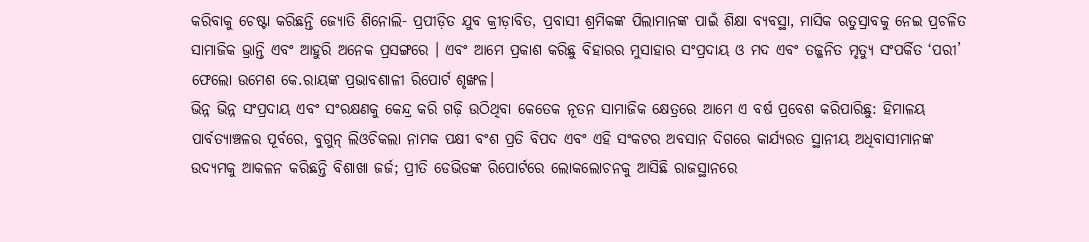କରିବାକୁ ଚେଷ୍ଟା କରିଛନ୍ତି ଜ୍ୟୋତି ଶିନୋଲି- ପ୍ରପୀଡ଼ିତ ଯୁବ କ୍ରୀଡ଼ାବିତ, ପ୍ରବାସୀ ଶ୍ରମିକଙ୍କ ପିଲାମାନଙ୍କ ପାଇଁ ଶିକ୍ଷା ବ୍ୟବସ୍ଥା, ମାସିକ ଋତୁସ୍ରାବକୁ ନେଇ ପ୍ରଚଳିତ ସାମାଜିକ ଭ୍ରାନ୍ତି ଏବଂ ଆହୁରି ଅନେକ ପ୍ରସଙ୍ଗରେ । ଏବଂ ଆମେ ପ୍ରକାଶ କରିଛୁ ବିହାରର ମୁସାହାର ସଂପ୍ରଦାୟ ଓ ମଦ ଏବଂ ତଜ୍ଜନିତ ମୃତ୍ୟୁ ସଂପର୍କିତ ‘ପରୀ’ ଫେଲୋ ଉମେଶ କେ.ରାୟଙ୍କ ପ୍ରଭାବଶାଳୀ ରିପୋର୍ଟ ଶୃଙ୍ଖଳ।
ଭିନ୍ନ ଭିନ୍ନ ସଂପ୍ରଦାୟ ଏବଂ ସଂରକ୍ଷଣକୁ କେନ୍ଦ୍ର କରି ଗଢ଼ି ଉଠିଥିବା କେତେକ ନୂତନ ସାମାଜିକ କ୍ଷେତ୍ରରେ ଆମେ ଏ ବର୍ଷ ପ୍ରବେଶ କରିପାରିଛୁ: ହିମାଳୟ ପାର୍ବତ୍ୟାଞ୍ଚଳର ପୂର୍ବରେ, ବୁଗୁନ୍ ଲିଓଚିକଲା ନାମକ ପକ୍ଷୀ ବଂଶ ପ୍ରତି ବିପଦ ଏବଂ ଏହି ସଂକଟର ଅବସାନ ଦିଗରେ କାର୍ଯ୍ୟରତ ସ୍ଥାନୀୟ ଅଧିବାସୀମାନଙ୍କ ଉଦ୍ୟମକୁ ଆକଳନ କରିଛନ୍ତି ବିଶାଖା ଜର୍ଜ; ପ୍ରୀତି ଡେଭିଡଙ୍କ ରିପୋର୍ଟରେ ଲୋକଲୋଚନକୁ ଆସିଛି ରାଜସ୍ଥାନରେ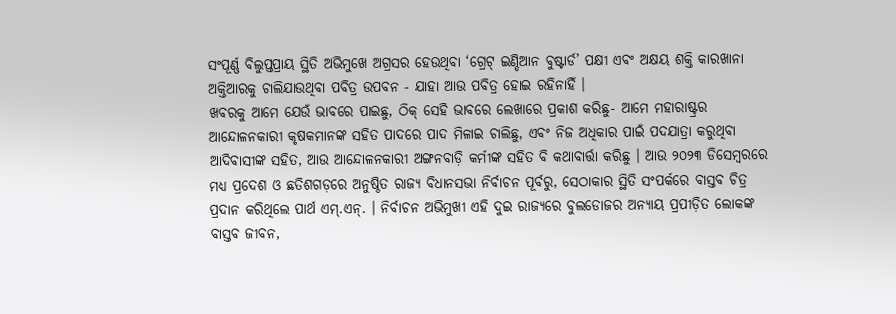ସଂପୂର୍ଣ୍ଣ ବିଲୁପ୍ତପ୍ରାୟ ସ୍ଥିତି ଅଭିମୁଖେ ଅଗ୍ରସର ହେଉଥିବା ‘ଗ୍ରେଟ୍ ଇଣ୍ଡିଆନ ବୁଷ୍ଟାର୍ଡ’ ପକ୍ଷୀ ଏବଂ ଅକ୍ଷୟ ଶକ୍ତି କାରଖାନା ଅକ୍ତିଆରକୁ ଚାଲିଯାଉଥିବା ପବିତ୍ର ଉପବନ - ଯାହା ଆଉ ପବିତ୍ର ହୋଇ ରହିନାହିଁ ।
ଖବରକୁ ଆମେ ଯେଉଁ ଭାବରେ ପାଇଛୁ, ଠିକ୍ ସେହି ଭାବରେ ଲେଖାରେ ପ୍ରକାଶ କରିଛୁ- ଆମେ ମହାରାଷ୍ଟ୍ରର ଆନ୍ଦୋଳନକାରୀ କୃଷକମାନଙ୍କ ସହିତ ପାଦରେ ପାଦ ମିଳାଇ ଚାଲିଛୁ, ଏବଂ ନିଜ ଅଧିକାର ପାଇଁ ପଦଯାତ୍ରା କରୁଥିବା ଆଦିବାସୀଙ୍କ ସହିତ, ଆଉ ଆନ୍ଦୋଳନକାରୀ ଅଙ୍ଗନବାଡ଼ି କର୍ମୀଙ୍କ ସହିତ ବି କଥାବାର୍ତ୍ତା କରିଛୁ । ଆଉ ୨୦୨୩ ଡିସେମ୍ବରରେ ମଧ୍ୟ ପ୍ରଦେଶ ଓ ଛତିଶଗଡ଼ରେ ଅନୁଷ୍ଠିତ ରାଜ୍ୟ ବିଧାନସଭା ନିର୍ବାଚନ ପୂର୍ବରୁ, ସେଠାକାର ସ୍ଥିତି ସଂପର୍କରେ ବାସ୍ତବ ଚିତ୍ର ପ୍ରଦାନ କରିଥିଲେ ପାର୍ଥ ଏମ୍.ଏନ୍. । ନିର୍ବାଚନ ଅଭିମୁଖୀ ଏହି ଦୁଇ ରାଜ୍ୟରେ ବୁଲଡୋଜର ଅନ୍ୟାୟ ପ୍ରପୀଡ଼ିତ ଲୋକଙ୍କ ବାସ୍ତବ ଜୀବନ,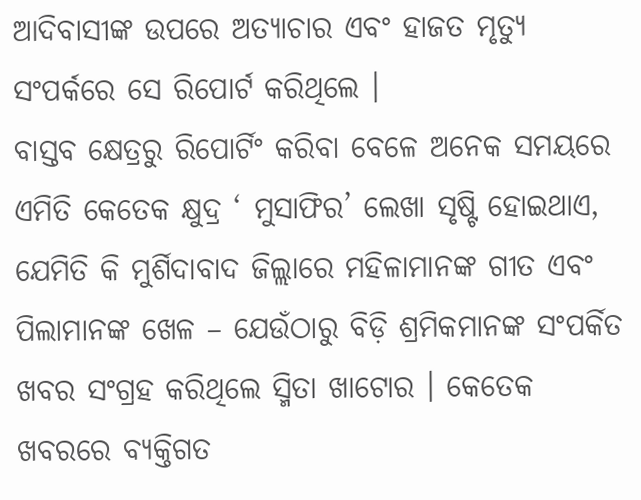ଆଦିବାସୀଙ୍କ ଉପରେ ଅତ୍ୟାଚାର ଏବଂ ହାଜତ ମୃତ୍ୟୁ ସଂପର୍କରେ ସେ ରିପୋର୍ଟ କରିଥିଲେ ।
ବାସ୍ତବ କ୍ଷେତ୍ରରୁ ରିପୋର୍ଟିଂ କରିବା ବେଳେ ଅନେକ ସମୟରେ ଏମିତି କେତେକ କ୍ଷୁଦ୍ର ‘ ମୁସାଫିର’ ଲେଖା ସୃଷ୍ଟି ହୋଇଥାଏ, ଯେମିତି କି ମୁର୍ଶିଦାବାଦ ଜିଲ୍ଲାରେ ମହିଳାମାନଙ୍କ ଗୀତ ଏବଂ ପିଲାମାନଙ୍କ ଖେଳ – ଯେଉଁଠାରୁ ବିଡ଼ି ଶ୍ରମିକମାନଙ୍କ ସଂପର୍କିତ ଖବର ସଂଗ୍ରହ କରିଥିଲେ ସ୍ମିତା ଖାଟୋର । କେତେକ ଖବରରେ ବ୍ୟକ୍ତିଗତ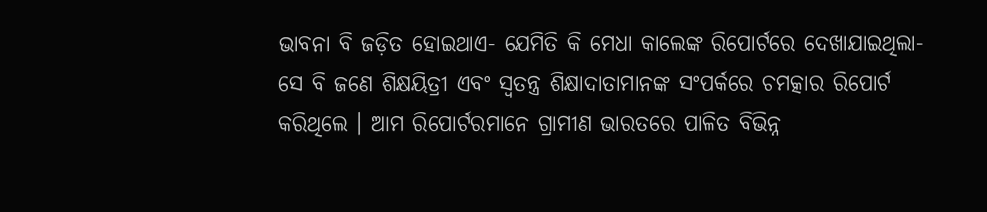ଭାବନା ବି ଜଡ଼ିତ ହୋଇଥାଏ- ଯେମିତି କି ମେଧା କାଲେଙ୍କ ରିପୋର୍ଟରେ ଦେଖାଯାଇଥିଲା- ସେ ବି ଜଣେ ଶିକ୍ଷୟିତ୍ରୀ ଏବଂ ସ୍ୱତନ୍ତ୍ର ଶିକ୍ଷାଦାତାମାନଙ୍କ ସଂପର୍କରେ ଚମତ୍କାର ରିପୋର୍ଟ କରିଥିଲେ । ଆମ ରିପୋର୍ଟରମାନେ ଗ୍ରାମୀଣ ଭାରତରେ ପାଳିତ ବିଭିନ୍ନ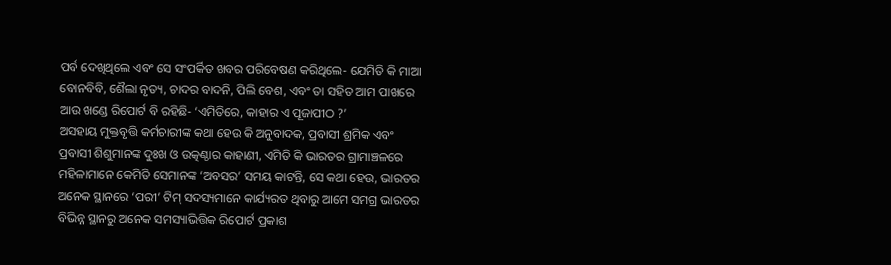ପର୍ବ ଦେଖିଥିଲେ ଏବଂ ସେ ସଂପର୍କିତ ଖବର ପରିବେଷଣ କରିଥିଲେ- ଯେମିତି କି ମାଆ ବୋନବିବି, ଶୈଲା ନୃତ୍ୟ, ଚାଦର ବାଦନି, ପିଲି ବେଶ, ଏବଂ ତା ସହିତ ଆମ ପାଖରେ ଆଉ ଖଣ୍ଡେ ରିପୋର୍ଟ ବି ରହିଛି- ‘ଏମିତିରେ, କାହାର ଏ ପୂଜାପୀଠ ?’
ଅସହାୟ ମୁକ୍ତବୃତ୍ତି କର୍ମଚାରୀଙ୍କ କଥା ହେଉ କି ଅନୁବାଦକ, ପ୍ରବାସୀ ଶ୍ରମିକ ଏବଂ ପ୍ରବାସୀ ଶିଶୁମାନଙ୍କ ଦୁଃଖ ଓ ଉତ୍କଣ୍ଠାର କାହାଣୀ, ଏମିତି କି ଭାରତର ଗ୍ରାମାଞ୍ଚଳରେ ମହିଳାମାନେ କେମିତି ସେମାନଙ୍କ ‘ଅବସର’ ସମୟ କାଟନ୍ତି, ସେ କଥା ହେଉ, ଭାରତର ଅନେକ ସ୍ଥାନରେ ‘ପରୀ’ ଟିମ୍ ସଦସ୍ୟମାନେ କାର୍ଯ୍ୟରତ ଥିବାରୁ ଆମେ ସମଗ୍ର ଭାରତର ବିଭିନ୍ନ ସ୍ଥାନରୁ ଅନେକ ସମସ୍ୟାଭିତ୍ତିକ ରିପୋର୍ଟ ପ୍ରକାଶ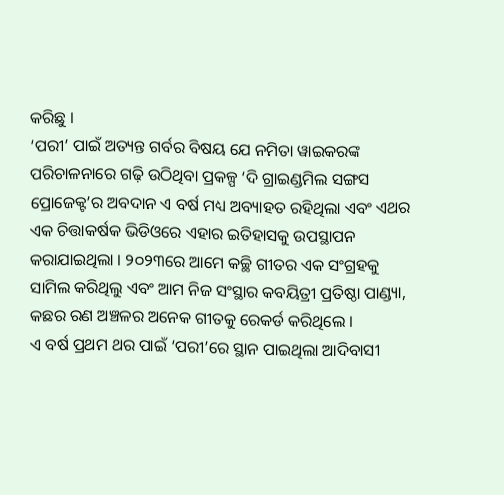କରିଛୁ ।
‘ପରୀ’ ପାଇଁ ଅତ୍ୟନ୍ତ ଗର୍ବର ବିଷୟ ଯେ ନମିତା ୱାଇକରଙ୍କ ପରିଚାଳନାରେ ଗଢ଼ି ଉଠିଥିବା ପ୍ରକଳ୍ପ ‘ଦି ଗ୍ରାଇଣ୍ଡମିଲ ସଙ୍ଗସ ପ୍ରୋଜେକ୍ଟ’ର ଅବଦାନ ଏ ବର୍ଷ ମଧ୍ୟ ଅବ୍ୟାହତ ରହିଥିଲା ଏବଂ ଏଥର ଏକ ଚିତ୍ତାକର୍ଷକ ଭିଡିଓରେ ଏହାର ଇତିହାସକୁ ଉପସ୍ଥାପନ କରାଯାଇଥିଲା । ୨୦୨୩ରେ ଆମେ କଚ୍ଛି ଗୀତର ଏକ ସଂଗ୍ରହକୁ ସାମିଲ କରିଥିଲୁ ଏବଂ ଆମ ନିଜ ସଂସ୍ଥାର କବୟିତ୍ରୀ ପ୍ରତିଷ୍ଠା ପାଣ୍ଡ୍ୟା, କଛର ରଣ ଅଞ୍ଚଳର ଅନେକ ଗୀତକୁ ରେକର୍ଡ କରିଥିଲେ ।
ଏ ବର୍ଷ ପ୍ରଥମ ଥର ପାଇଁ ‘ପରୀ’ରେ ସ୍ଥାନ ପାଇଥିଲା ଆଦିବାସୀ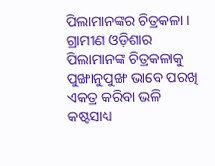ପିଲାମାନଙ୍କର ଚିତ୍ରକଳା । ଗ୍ରାମୀଣ ଓଡ଼ିଶାର ପିଲାମାନଙ୍କ ଚିତ୍ରକଳାକୁ ପୁଙ୍ଖାନୁପୁଙ୍ଖ ଭାବେ ପରଖି ଏକତ୍ର କରିବା ଭଳି କଷ୍ଟସାଧ୍ୟ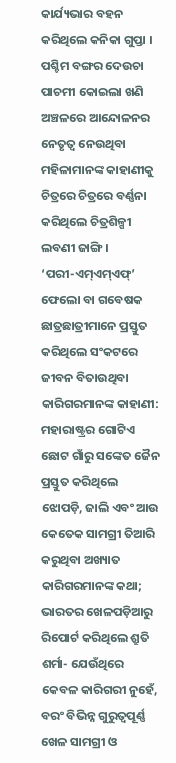କାର୍ଯ୍ୟଭାର ବହନ କରିଥିଲେ କନିକା ଗୁପ୍ତା । ପଶ୍ଚିମ ବଙ୍ଗର ଦେଉଚା ପାଚମୀ କୋଇଲା ଖଣି ଅଞ୍ଚଳରେ ଆନ୍ଦୋଳନର ନେତୃତ୍ୱ ନେଉଥିବା ମହିଳାମାନଙ୍କ କାହାଣୀକୁ ଚିତ୍ରରେ ଚିତ୍ରରେ ବର୍ଣ୍ଣନା କରିଥିଲେ ଚିତ୍ରଶିଳ୍ପୀ ଲବଣୀ ଜାଙ୍ଗି ।
‘ପରୀ-ଏମ୍ଏମ୍ଏଫ୍’ ଫେଲୋ ବା ଗବେଷକ ଛାତ୍ରଛାତ୍ରୀମାନେ ପ୍ରସ୍ତୁତ କରିଥିଲେ ସଂକଟରେ ଜୀବନ ବିତାଉଥିବା କାରିଗରମାନଙ୍କ କାହାଣୀ: ମହାରାଷ୍ଟ୍ରର ଗୋଟିଏ ଛୋଟ ଗାଁରୁ ସଙ୍କେତ ଜୈନ ପ୍ରସ୍ତୁତ କରିଥିଲେ ଝୋପଡ଼ି, ଜାଲି ଏବଂ ଆଉ କେତେକ ସାମଗ୍ରୀ ତିଆରି କରୁଥିବା ଅଖ୍ୟାତ କାରିଗରମାନଙ୍କ କଥା; ଭାରତର ଖେଳପଡ଼ିଆରୁ ରିପୋର୍ଟ କରିଥିଲେ ଶ୍ରୁତି ଶର୍ମା- ଯେଉଁଥିରେ କେବଳ କାରିଗରୀ ନୁହେଁ, ବରଂ ବିଭିନ୍ନ ଗୁରୁତ୍ୱପୂର୍ଣ୍ଣ ଖେଳ ସାମଗ୍ରୀ ଓ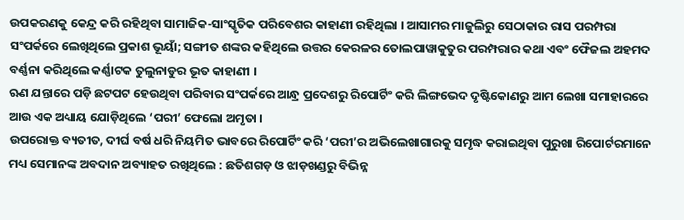ଉପକରଣକୁ କେନ୍ଦ୍ର କରି ରହିଥିବା ସାମାଜିକ-ସାଂସ୍କୃତିକ ପରିବେଶର କାହାଣୀ ରହିଥିଲା । ଆସାମର ମାଜୁଲିରୁ ସେଠାକାର ରାସ ପରମ୍ପରା ସଂପର୍କରେ ଲେଖିଥିଲେ ପ୍ରକାଶ ଭୂୟାଁ; ସଙ୍ଗୀତ ଶଙ୍କର କହିଥିଲେ ଉତ୍ତର କେରଳର ତୋଲପାୱାକୁତୁର ପରମ୍ପରାର କଥା ଏବଂ ଫୈଜଲ ଅହମଦ ବର୍ଣ୍ଣନା କରିଥିଲେ କର୍ଣ୍ଣାଟକ ତୁଲୁନାଡୁର ଭୂତ କାହାଣୀ ।
ଋଣ ଯନ୍ତାରେ ପଡ଼ି ଛଟପଟ ହେଉଥିବା ପରିବାର ସଂପର୍କରେ ଆନ୍ଧ୍ର ପ୍ରଦେଶରୁ ରିପୋର୍ଟିଂ କରି ଲିଙ୍ଗଭେଦ ଦୃଷ୍ଟିକୋଣରୁ ଆମ ଲେଖା ସମାହାରରେ ଆଉ ଏକ ଅଧ୍ୟାୟ ଯୋଡ଼ିଥିଲେ ‘ପରୀ’ ଫେଲୋ ଅମୃତା ।
ଉପରୋକ୍ତ ବ୍ୟତୀତ, ଦୀର୍ଘ ବର୍ଷ ଧରି ନିୟମିତ ଭାବରେ ରିପୋର୍ଟିଂ କରି ‘ପରୀ’ର ଅଭିଲେଖାଗାରକୁ ସମୃଦ୍ଧ କରାଇଥିବା ପୁରୁଖା ରିପୋର୍ଟରମାନେ ମଧ୍ୟ ସେମାନଙ୍କ ଅବଦାନ ଅବ୍ୟାହତ ରଖିଥିଲେ : ଛତିଶଗଡ଼ ଓ ଝାଡ଼ଖଣ୍ଡରୁ ବିଭିନ୍ନ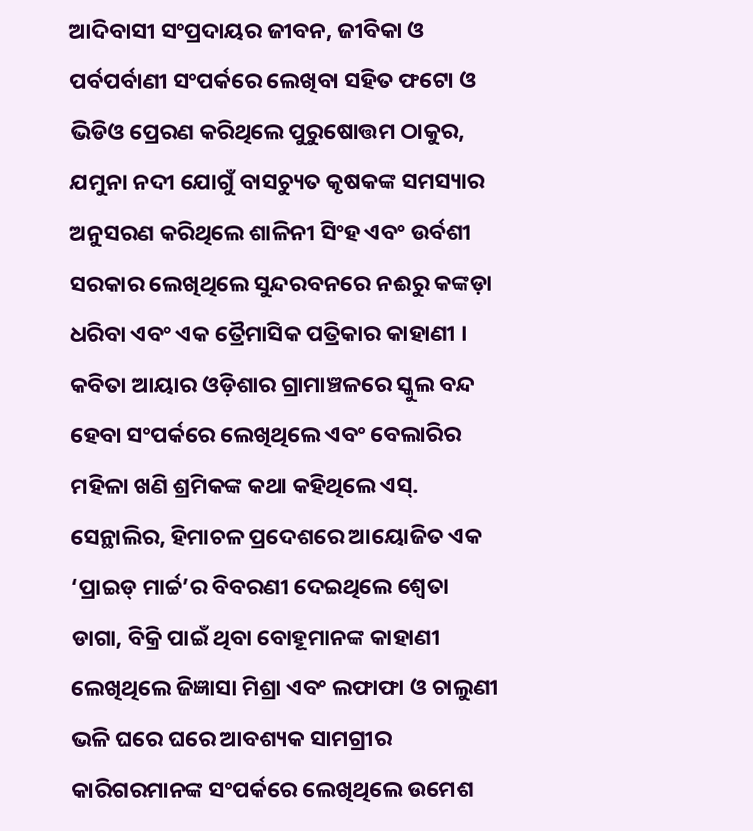ଆଦିବାସୀ ସଂପ୍ରଦାୟର ଜୀବନ, ଜୀବିକା ଓ ପର୍ବପର୍ବାଣୀ ସଂପର୍କରେ ଲେଖିବା ସହିତ ଫଟୋ ଓ ଭିଡିଓ ପ୍ରେରଣ କରିଥିଲେ ପୁରୁଷୋତ୍ତମ ଠାକୁର, ଯମୁନା ନଦୀ ଯୋଗୁଁ ବାସଚ୍ୟୁତ କୃଷକଙ୍କ ସମସ୍ୟାର ଅନୁସରଣ କରିଥିଲେ ଶାଳିନୀ ସିଂହ ଏବଂ ଉର୍ବଶୀ ସରକାର ଲେଖିଥିଲେ ସୁନ୍ଦରବନରେ ନଈରୁ କଙ୍କଡ଼ା ଧରିବା ଏବଂ ଏକ ତ୍ରୈମାସିକ ପତ୍ରିକାର କାହାଣୀ । କବିତା ଆୟାର ଓଡ଼ିଶାର ଗ୍ରାମାଞ୍ଚଳରେ ସ୍କୁଲ ବନ୍ଦ ହେବା ସଂପର୍କରେ ଲେଖିଥିଲେ ଏବଂ ବେଲାରିର ମହିଳା ଖଣି ଶ୍ରମିକଙ୍କ କଥା କହିଥିଲେ ଏସ୍. ସେନ୍ଥାଲିର, ହିମାଚଳ ପ୍ରଦେଶରେ ଆୟୋଜିତ ଏକ ‘ପ୍ରାଇଡ୍ ମାର୍ଚ୍ଚ’ର ବିବରଣୀ ଦେଇଥିଲେ ଶ୍ୱେତା ଡାଗା, ବିକ୍ରି ପାଇଁ ଥିବା ବୋହୂମାନଙ୍କ କାହାଣୀ ଲେଖିଥିଲେ ଜିଜ୍ଞାସା ମିଶ୍ରା ଏବଂ ଲଫାଫା ଓ ଚାଲୁଣୀ ଭଳି ଘରେ ଘରେ ଆବଶ୍ୟକ ସାମଗ୍ରୀର କାରିଗରମାନଙ୍କ ସଂପର୍କରେ ଲେଖିଥିଲେ ଉମେଶ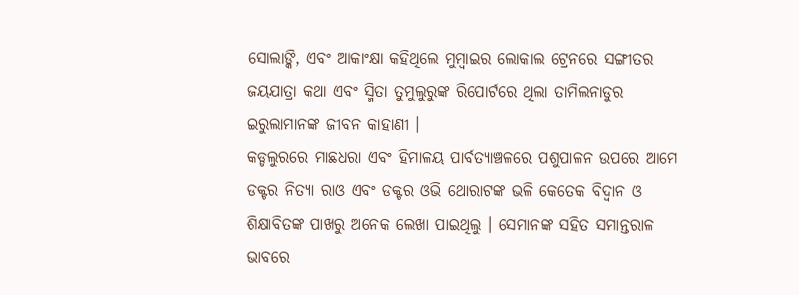ସୋଲାଙ୍କି, ଏବଂ ଆକାଂକ୍ଷା କହିଥିଲେ ମୁମ୍ବାଇର ଲୋକାଲ ଟ୍ରେନରେ ସଙ୍ଗୀତର ଜୟଯାତ୍ରା କଥା ଏବଂ ସ୍ମିତା ତୁମୁଲୁରୁଙ୍କ ରିପୋର୍ଟରେ ଥିଲା ତାମିଲନାଡୁର ଇରୁଲାମାନଙ୍କ ଜୀବନ କାହାଣୀ ।
କଡ୍ଡଲୁରରେ ମାଛଧରା ଏବଂ ହିମାଳୟ ପାର୍ବତ୍ୟାଞ୍ଚଳରେ ପଶୁପାଳନ ଉପରେ ଆମେ ଡକ୍ଟର ନିତ୍ୟା ରାଓ ଏବଂ ଡକ୍ଟର ଓଭି ଥୋରାଟଙ୍କ ଭଳି କେତେକ ବିଦ୍ୱାନ ଓ ଶିକ୍ଷାବିତଙ୍କ ପାଖରୁ ଅନେକ ଲେଖା ପାଇଥିଲୁ । ସେମାନଙ୍କ ସହିତ ସମାନ୍ତରାଳ ଭାବରେ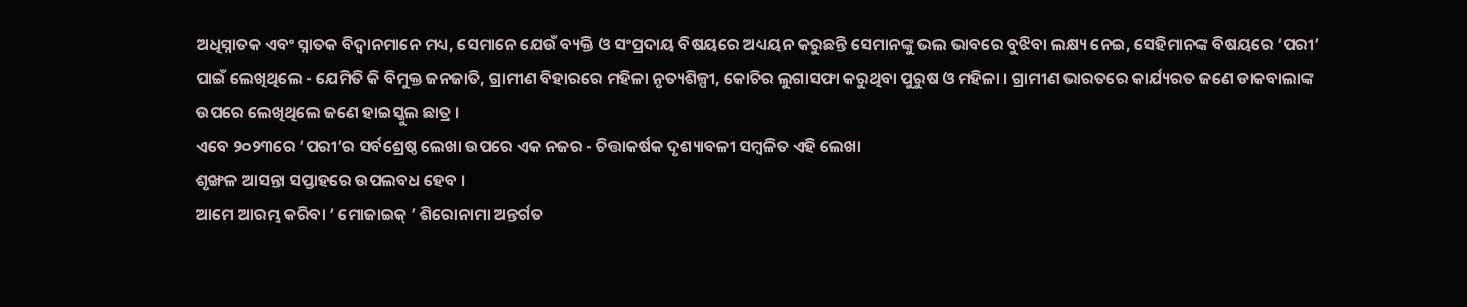ଅଧିସ୍ନାତକ ଏବଂ ସ୍ନାତକ ବିଦ୍ୱାନମାନେ ମଧ୍ୟ, ସେମାନେ ଯେଉଁ ବ୍ୟକ୍ତି ଓ ସଂପ୍ରଦାୟ ବିଷୟରେ ଅଧ୍ୟୟନ କରୁଛନ୍ତି ସେମାନଙ୍କୁ ଭଲ ଭାବରେ ବୁଝିବା ଲକ୍ଷ୍ୟ ନେଇ, ସେହିମାନଙ୍କ ବିଷୟରେ ‘ପରୀ’ ପାଇଁ ଲେଖିଥିଲେ - ଯେମିତି କି ବିମୁକ୍ତ ଜନଜାତି, ଗ୍ରାମୀଣ ବିହାରରେ ମହିଳା ନୃତ୍ୟଶିଳ୍ପୀ, କୋଚିର ଲୁଗାସଫା କରୁଥିବା ପୁରୁଷ ଓ ମହିଳା । ଗ୍ରାମୀଣ ଭାରତରେ କାର୍ଯ୍ୟରତ ଜଣେ ଡାକବାଲାଙ୍କ ଉପରେ ଲେଖିଥିଲେ ଜଣେ ହାଇସ୍କୁଲ ଛାତ୍ର ।
ଏବେ ୨୦୨୩ରେ ‘ପରୀ’ର ସର୍ବଶ୍ରେଷ୍ଠ ଲେଖା ଉପରେ ଏକ ନଜର - ଚିତ୍ତାକର୍ଷକ ଦୃଶ୍ୟାବଳୀ ସମ୍ବଳିତ ଏହି ଲେଖା
ଶୃଙ୍ଖଳ ଆସନ୍ତା ସପ୍ତାହରେ ଉପଲବଧ ହେବ ।
ଆମେ ଆରମ୍ଭ କରିବା ‘ ମୋଜାଇକ୍ ’ ଶିରୋନାମା ଅନ୍ତର୍ଗତ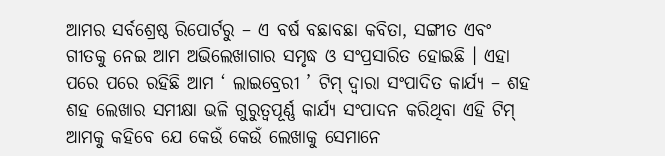ଆମର ସର୍ବଶ୍ରେଷ୍ଠ ରିପୋର୍ଟରୁ – ଏ ବର୍ଷ ବଛାବଛା କବିତା, ସଙ୍ଗୀତ ଏବଂ ଗୀତକୁ ନେଇ ଆମ ଅଭିଲେଖାଗାର ସମୃଦ୍ଧ ଓ ସଂପ୍ରସାରିତ ହୋଇଛି । ଏହା ପରେ ପରେ ରହିଛି ଆମ ‘ ଲାଇବ୍ରେରୀ ’ ଟିମ୍ ଦ୍ୱାରା ସଂପାଦିତ କାର୍ଯ୍ୟ – ଶହ ଶହ ଲେଖାର ସମୀକ୍ଷା ଭଳି ଗୁରୁତ୍ୱପୂର୍ଣ୍ଣ କାର୍ଯ୍ୟ ସଂପାଦନ କରିଥିବା ଏହି ଟିମ୍ ଆମକୁ କହିବେ ଯେ କେଉଁ କେଉଁ ଲେଖାକୁ ସେମାନେ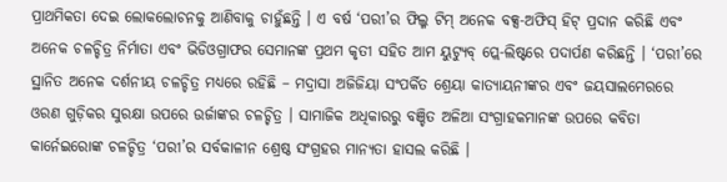ପ୍ରାଥମିକତା ଦେଇ ଲୋକଲୋଚନକୁ ଆଣିବାକୁ ଚାହୁଁଛନ୍ତି । ଏ ବର୍ଷ ‘ପରୀ’ର ଫିଲ୍ମ ଟିମ୍ ଅନେକ ବକ୍ସ-ଅଫିସ୍ ହିଟ୍ ପ୍ରଦାନ କରିଛି ଏବଂ ଅନେକ ଚଳଚ୍ଚିତ୍ର ନିର୍ମାତା ଏବଂ ଭିଡିଓଗ୍ରାଫର ସେମାନଙ୍କ ପ୍ରଥମ କୃତୀ ସହିତ ଆମ ୟୁଟ୍ୟୁବ୍ ପ୍ଲେ-ଲିଷ୍ଟରେ ପଦାର୍ପଣ କରିଛନ୍ତି । ‘ପରୀ’ରେ ସ୍ଥାନିତ ଅନେକ ଦର୍ଶନୀୟ ଚଳଚ୍ଚିତ୍ର ମଧ୍ୟରେ ରହିଛି – ମଦ୍ରାସା ଅଜିଜିୟା ସଂପର୍କିତ ଶ୍ରେୟା କାତ୍ୟାୟନୀଙ୍କର ଏବଂ ଜୟସାଲମେରରେ ଓରଣ ଗୁଡ଼ିକର ସୁରକ୍ଷା ଉପରେ ଉର୍ଜାଙ୍କର ଚଳଚ୍ଚିତ୍ର । ସାମାଜିକ ଅଧିକାରରୁ ବଞ୍ଚିତ ଅଳିଆ ସଂଗ୍ରାହକମାନଙ୍କ ଉପରେ କବିତା କାର୍ନେଇରୋଙ୍କ ଚଳଚ୍ଚିତ୍ର ‘ପରୀ’ର ସର୍ବକାଳୀନ ଶ୍ରେଷ୍ଠ ସଂଗ୍ରହର ମାନ୍ୟତା ହାସଲ କରିଛି ।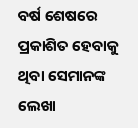ବର୍ଷ ଶେଷରେ ପ୍ରକାଶିତ ହେବାକୁ ଥିବା ସେମାନଙ୍କ ଲେଖା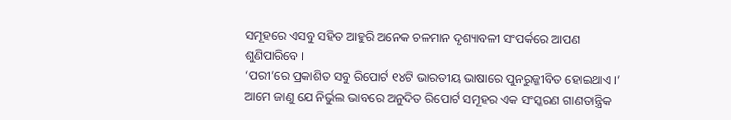ସମୂହରେ ଏସବୁ ସହିତ ଆହୁରି ଅନେକ ଚଳମାନ ଦୃଶ୍ୟାବଳୀ ସଂପର୍କରେ ଆପଣ ଶୁଣିପାରିବେ ।
‘ପରୀ’ରେ ପ୍ରକାଶିତ ସବୁ ରିପୋର୍ଟ ୧୪ଟି ଭାରତୀୟ ଭାଷାରେ ପୁନରୁଜ୍ଜୀବିତ ହୋଇଥାଏ ।’ ଆମେ ଜାଣୁ ଯେ ନିର୍ଭୁଲ ଭାବରେ ଅନୁଦିତ ରିପୋର୍ଟ ସମୂହର ଏକ ସଂସ୍କରଣ ଗାଣତାନ୍ତ୍ରିକ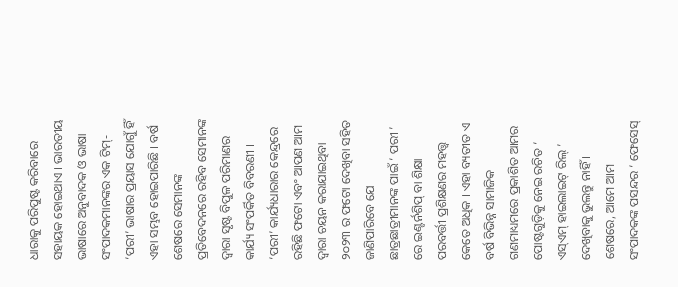ଧାରାକୁ ପରିପୁଷ୍ଟ କରିବାରେ ସହାୟକ ହୋଇଥାଏ । ଭାରତୀୟ ଭାଷାରେ ଅନୁବାଦକ ଓ ଭାଷା ସଂପାଦକମାନଙ୍କର ଏକ ଟିମ୍- ‘ପରୀ’ ଭାଷାର ପ୍ରୟାସ ଯୋଗୁଁ ହିଁ ଏହା ସମ୍ଭବ ହୋଇପାରିଛି । ବର୍ଷ ଶେଷରେ ସେମାନଙ୍କ ପ୍ରତିବେଦନରେ ରହିବ ସେମାନଙ୍କ ଦ୍ୱାରା ସୃଷ୍ଟ ବିପୁଳ ପରିମାଣର କାର୍ଯ୍ୟ ସଂପର୍କିତ ବିବରଣୀ ।
‘ପରୀ’ କାର୍ଯ୍ୟଧାରାର କେନ୍ଦ୍ରରେ ରହିଛି ଫଟୋ ଏବଂ ଆପଣ ଆମ ଦ୍ୱାରା ଚୟନ କରାଯାଇଥିବା ୨୦୨୩ ର ଫଟୋ ଦେଖିବା ସହିତ ଜାଣିପାରିବେ ଯେ ଛାତ୍ରଛାତ୍ରୀମାନଙ୍କ ପାଇଁ ‘ ପରୀ ’ ରେ ଇଣ୍ଟର୍ନଶିପ୍ ବା ଶିକ୍ଷା ପରବର୍ତ୍ତୀ ପ୍ରଶିକ୍ଷଣର ମହତ୍ତ୍ୱ କେତେ ଅଧିକ । ଏହା ବ୍ୟତୀତ ଏ ବର୍ଷ ବିଭିନ୍ନ ସାମାଜିକ ଗଣମାଧ୍ୟମରେ ପ୍ରକାଶିତ ଆମର ପୋଷ୍ଟଗୁଡ଼ିକୁ ନେଇ ରଚିତ ‘ ଏସ୍ଏମ୍ ହାଇଲାଇଟ୍ ରିଲ୍ ’ ଦେଖିବାକୁ ଭୁଲନ୍ତୁ ନାହିଁ । ଶେଷରେ, ଆମେ ଆମ ସଂପାଦକଙ୍କ ପସନ୍ଦର ‘ ଫେସେସ୍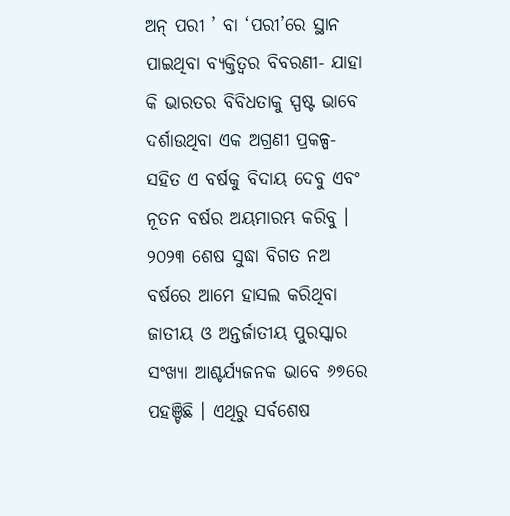ଅନ୍ ପରୀ ’ ବା ‘ପରୀ’ରେ ସ୍ଥାନ ପାଇଥିବା ବ୍ୟକ୍ତିତ୍ୱର ବିବରଣୀ- ଯାହା କି ଭାରତର ବିବିଧତାକୁ ସ୍ପଷ୍ଟ ଭାବେ ଦର୍ଶାଉଥିବା ଏକ ଅଗ୍ରଣୀ ପ୍ରକଳ୍ପ- ସହିତ ଏ ବର୍ଷକୁ ବିଦାୟ ଦେବୁ ଏବଂ ନୂତନ ବର୍ଷର ଅୟମାରମ୍ଭ କରିବୁ ।
୨୦୨୩ ଶେଷ ସୁଦ୍ଧା ବିଗତ ନଅ ବର୍ଷରେ ଆମେ ହାସଲ କରିଥିବା ଜାତୀୟ ଓ ଅନ୍ତର୍ଜାତୀୟ ପୁରସ୍କାର ସଂଖ୍ୟା ଆଶ୍ଚର୍ଯ୍ୟଜନକ ଭାବେ ୬୭ରେ ପହଞ୍ଚିଛି । ଏଥିରୁ ସର୍ବଶେଷ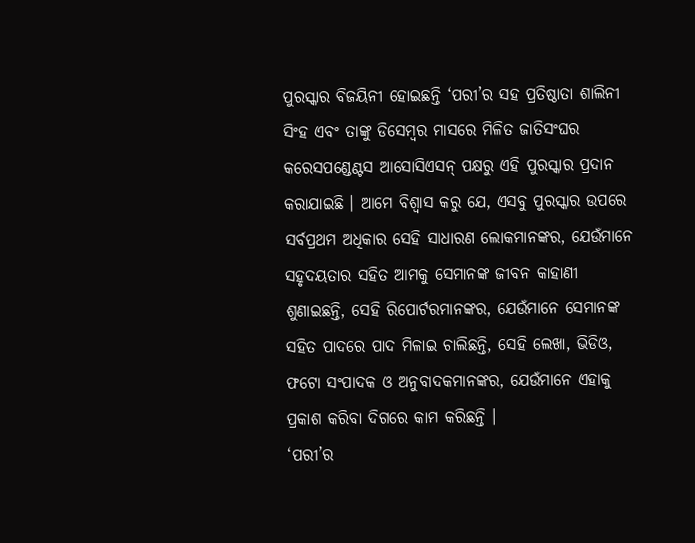ପୁରସ୍କାର ବିଜୟିନୀ ହୋଇଛନ୍ତି ‘ପରୀ’ର ସହ ପ୍ରତିଷ୍ଠାତା ଶାଲିନୀ ସିଂହ ଏବଂ ତାଙ୍କୁ ଡିସେମ୍ବର ମାସରେ ମିଳିତ ଜାତିସଂଘର କରେସପଣ୍ଡେଣ୍ଟସ ଆସୋସିଏସନ୍ ପକ୍ଷରୁ ଏହି ପୁରସ୍କାର ପ୍ରଦାନ କରାଯାଇଛି । ଆମେ ବିଶ୍ୱାସ କରୁ ଯେ, ଏସବୁ ପୁରସ୍କାର ଉପରେ ସର୍ବପ୍ରଥମ ଅଧିକାର ସେହି ସାଧାରଣ ଲୋକମାନଙ୍କର, ଯେଉଁମାନେ ସହୃଦୟତାର ସହିତ ଆମକୁ ସେମାନଙ୍କ ଜୀବନ କାହାଣୀ ଶୁଣାଇଛନ୍ତି, ସେହି ରିପୋର୍ଟରମାନଙ୍କର, ଯେଉଁମାନେ ସେମାନଙ୍କ ସହିତ ପାଦରେ ପାଦ ମିଳାଇ ଚାଲିଛନ୍ତି, ସେହି ଲେଖା, ଭିଡିଓ, ଫଟୋ ସଂପାଦକ ଓ ଅନୁବାଦକମାନଙ୍କର, ଯେଉଁମାନେ ଏହାକୁ ପ୍ରକାଶ କରିବା ଦିଗରେ କାମ କରିଛନ୍ତି ।
‘ପରୀ’ର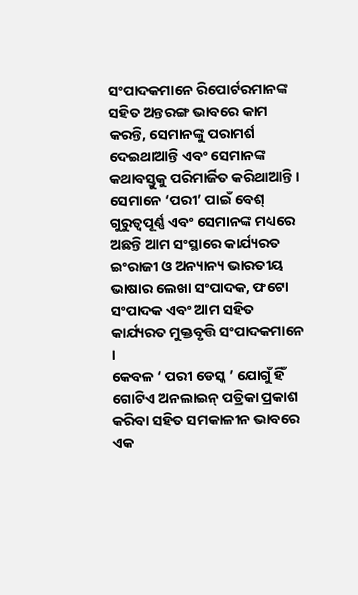ସଂପାଦକମାନେ ରିପୋର୍ଟରମାନଙ୍କ ସହିତ ଅନ୍ତରଙ୍ଗ ଭାବରେ କାମ କରନ୍ତି, ସେମାନଙ୍କୁ ପରାମର୍ଶ ଦେଇଥାଆନ୍ତି ଏବଂ ସେମାନଙ୍କ କଥାବସ୍ତୁକୁ ପରିମାର୍ଜିତ କରିଥାଆନ୍ତି । ସେମାନେ ‘ପରୀ’ ପାଇଁ ବେଶ୍ ଗୁରୁତ୍ୱପୂର୍ଣ୍ଣ ଏବଂ ସେମାନଙ୍କ ମଧ୍ୟରେ ଅଛନ୍ତି ଆମ ସଂସ୍ଥାରେ କାର୍ଯ୍ୟରତ ଇଂରାଜୀ ଓ ଅନ୍ୟାନ୍ୟ ଭାରତୀୟ ଭାଷାର ଲେଖା ସଂପାଦକ, ଫଟୋ ସଂପାଦକ ଏବଂ ଆମ ସହିତ କାର୍ଯ୍ୟରତ ମୁକ୍ତବୃତ୍ତି ସଂପାଦକମାନେ ।
କେବଳ ‘ ପରୀ ଡେସ୍କ ’ ଯୋଗୁଁ ହିଁ ଗୋଟିଏ ଅନଲାଇନ୍ ପତ୍ରିକା ପ୍ରକାଶ କରିବା ସହିତ ସମକାଳୀନ ଭାବରେ ଏକ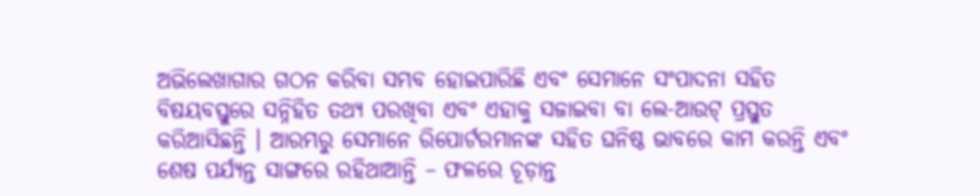ଅଭିଲେଖାଗାର ଗଠନ କରିବା ସମ୍ଭବ ହୋଇପାରିଛି ଏବଂ ସେମାନେ ସଂପାଦନା ସହିତ ବିଷୟବସ୍ତୁରେ ସନ୍ନିହିତ ତଥ୍ୟ ପରଖିବା ଏବଂ ଏହାକୁ ସଜାଇବା ବା ଲେ-ଆଉଟ୍ ପ୍ରସ୍ତୁତ କରିଆସିଛନ୍ତି । ଆରମ୍ଭରୁ ସେମାନେ ରିପୋର୍ଟରମାନଙ୍କ ସହିତ ଘନିଷ୍ଠ ଭାବରେ କାମ କରନ୍ତି ଏବଂ ଶେଷ ପର୍ଯ୍ୟନ୍ତ ସାଙ୍ଗରେ ରହିଥାଆନ୍ତି – ଫଳରେ ଚୂଡ଼ାନ୍ତ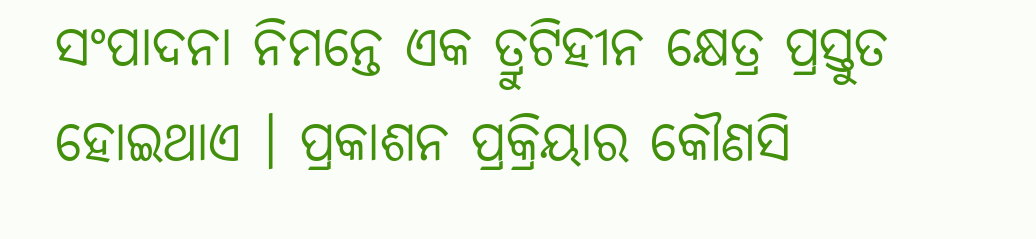ସଂପାଦନା ନିମନ୍ତେ ଏକ ତ୍ରୁଟିହୀନ କ୍ଷେତ୍ର ପ୍ରସ୍ତୁତ ହୋଇଥାଏ । ପ୍ରକାଶନ ପ୍ରକ୍ରିୟାର କୌଣସି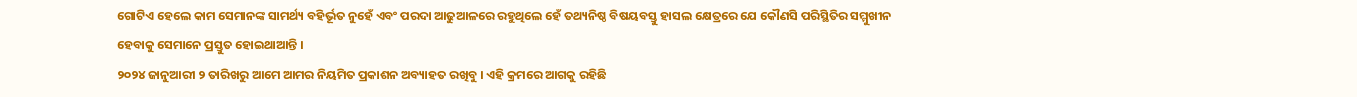ଗୋଟିଏ ହେଲେ କାମ ସେମାନଙ୍କ ସାମର୍ଥ୍ୟ ବହିର୍ଭୂତ ନୁହେଁ ଏବଂ ପରଦା ଆଢୁଆଳରେ ରହୁଥିଲେ ହେଁ ତଥ୍ୟନିଷ୍ଠ ବିଷୟବସ୍ତୁ ହାସଲ କ୍ଷେତ୍ରରେ ଯେ କୌଣସି ପରିସ୍ଥିତିର ସମ୍ମୁଖୀନ ହେବାକୁ ସେମାନେ ପ୍ରସ୍ତୁତ ହୋଇଥାଆନ୍ତି ।
୨୦୨୪ ଜାନୁଆରୀ ୨ ତାରିଖରୁ ଆମେ ଆମର ନିୟମିତ ପ୍ରକାଶନ ଅବ୍ୟାହତ ରଖିବୁ । ଏହି କ୍ରମରେ ଆଗକୁ ରହିଛି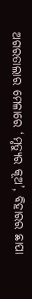ଅଗରତାଲାର ମେଳାରେ ‘ମୃତ୍ୟୁର କୂଅ’, ବିହାରର ଛାପା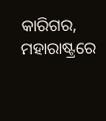କାରିଗର, ମହାରାଷ୍ଟ୍ରରେ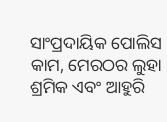ସାଂପ୍ରଦାୟିକ ପୋଲିସ କାମ, ମେରଠର ଲୁହା ଶ୍ରମିକ ଏବଂ ଆହୁରି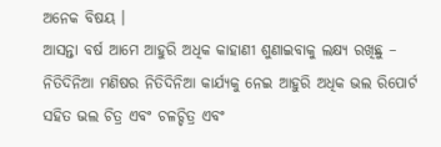ଅନେକ ବିଷୟ ।
ଆସନ୍ତା ବର୍ଷ ଆମେ ଆହୁରି ଅଧିକ କାହାଣୀ ଶୁଣାଇବାକୁ ଲକ୍ଷ୍ୟ ରଖିଛୁ – ନିତିଦିନିଆ ମଣିଷର ନିତିଦିନିଆ କାର୍ଯ୍ୟକୁ ନେଇ ଆହୁରି ଅଧିକ ଭଲ ରିପୋର୍ଟ ସହିତ ଭଲ ଚିତ୍ର ଏବଂ ଚଳଚ୍ଚିତ୍ର ଏବଂ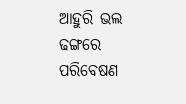ଆହୁରି ଭଲ ଢଙ୍ଗରେ ପରିବେଷଣ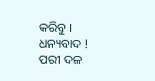କରିବୁ ।
ଧନ୍ୟବାଦ !
ପରୀ ଦଳ